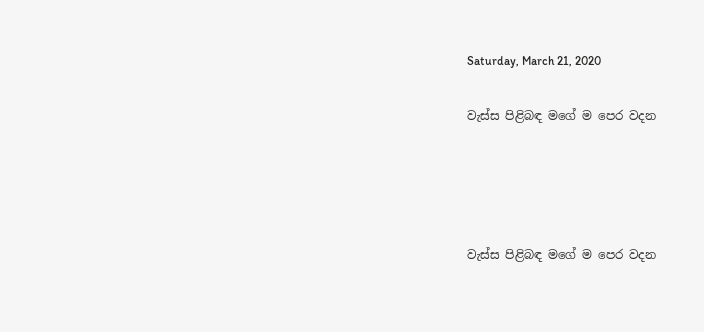Saturday, March 21, 2020

වැස්ස පිළිබඳ මගේ ම පෙර වදන




වැස්ස පිළිබඳ මගේ ම පෙර වදන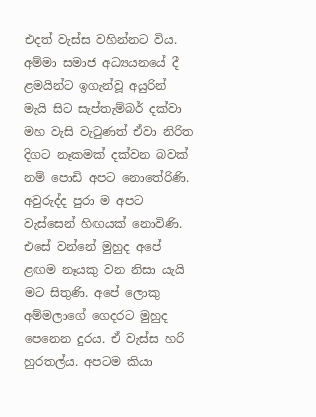එදත් වැස්ස වහින්නට විය. අම්මා සමාජ අධ්‍යයනයේ දී ළමයින්ට ඉගැන්වූ අයුරින් මැයි සිට සැප්තැම්බර් දක්වා මහ වැසි වැටුණත් ඒවා නිරිත දිගට නෑකමක් දක්වන බවක් නම් පොඩි අපට නොතේරිණි. අවුරුද්ද පුරා ම අපට වැස්සෙන් හිඟයක් නොවිණි. එසේ වන්නේ මුහුද අපේ ළඟම නෑයකු වන නිසා යැයි මට සිතුණි. අපේ ලොකු අම්මලාගේ ගෙදරට මුහුද පෙනෙන දුරය. ඒ වැස්ස හරි හුරතල්ය. අපටම කියා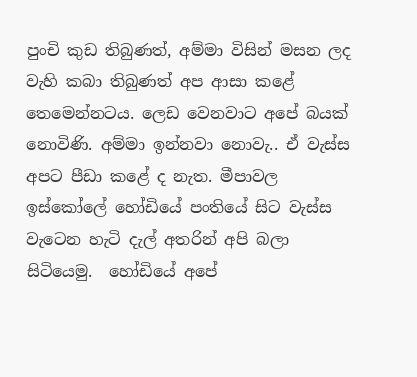පුංචි කුඩ තිබුණත්, අම්මා විසින් මසන ලද වැහි කබා තිබුණත් අප ආසා කළේ තෙමෙන්නටය. ලෙඩ වෙනවාට අපේ බයක් නොවිණි. අම්මා ඉන්නවා නොවැ.. ඒ වැස්ස අපට පීඩා කළේ ද නැත. මීපාවල ඉස්කෝලේ හෝඩියේ පංතියේ සිට වැස්ස වැටෙන හැටි දැල් අතරින් අපි බලා සිටියෙමු.  හෝඩියේ අපේ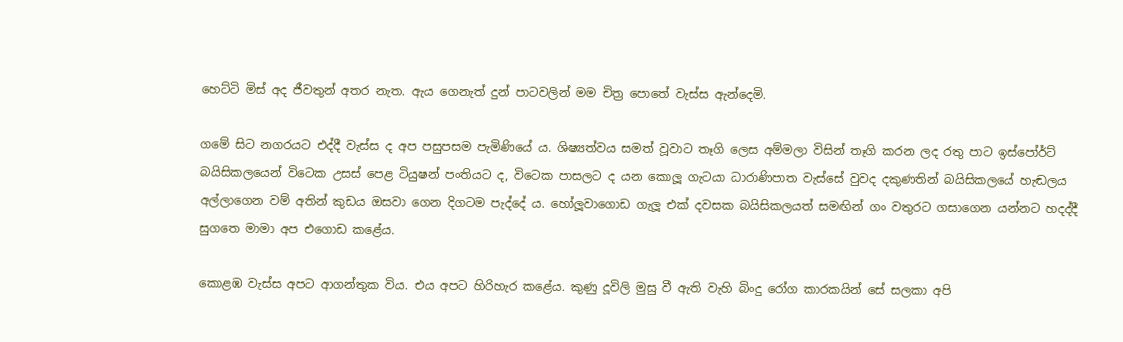හෙට්ටි මිස් අද ජීවතුන් අතර නැත. ඇය ගෙනැත් දුන් පාටවලින් මම චිත්‍ර පොතේ වැස්ස ඇන්දෙමි.

ගමේ සිට නගරයට එද්දී වැස්ස ද අප පසුපසම පැමිණියේ ය. ශිෂ්‍යත්වය සමත් වූවාට තෑගි ලෙස අම්මලා විසින් තෑගි කරන ලද රතු පාට ඉස්පෝර්ට් බයිසිකලයෙන් විටෙක උසස් පෙළ ටියුෂන් පංතියට ද, විටෙක පාසලට ද යන කොලූ ගැටයා ධාරාණිපාත වැස්සේ වුවද දකුණතින් බයිසිකලයේ හැඬලය අල්ලාගෙන වම් අතින් කුඩය ඔසවා ගෙන දිගටම පැද්දේ ය. හෝලූවාගොඩ ගැලූ එක් දවසක බයිසිකලයත් සමඟින් ගං වතුරට ගසාගෙන යන්නට හදද්දී සුගතෙ මාමා අප එගොඩ කළේය.

කොළඹ වැස්ස අපට ආගන්තුක විය. එය අපට හිරිහැර කළේය. කුණු දූවිලි මුසු වී ඇති වැහි බිංදු රෝග කාරකයින් සේ සලකා අපි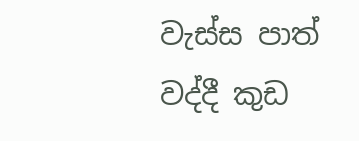වැස්ස පාත් වද්දී කුඩ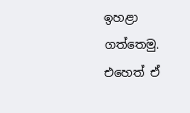ඉහළා ගත්තෙමු. එහෙත් ඒ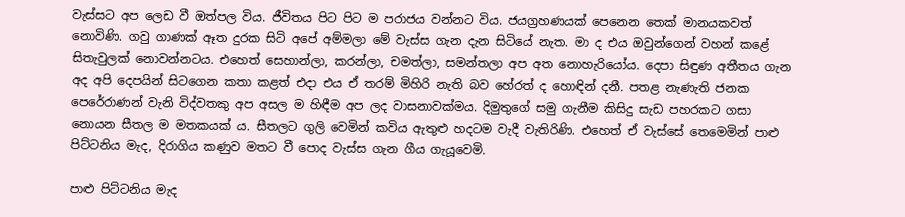වැස්සට අප ලෙඩ වී ඔත්පල විය. ජීවිතය පිට පිට ම පරාජය වන්නට විය. ජයග්‍රහණයක් පෙනෙන තෙක් මානයකවත් නොවිණි. ගවු ගාණක් ඈත දුරක සිටි අපේ අම්මලා මේ වැස්ස ගැන දැන සිටියේ නැත. මා ද එය ඔවුන්ගෙන් වහන් කළේ සිතැවුලක් නොවන්නටය. එහෙත් සෙහාන්ලා, කරන්ලා, චමත්ලා, සමන්තලා අප අත නොහැරියෝය. දෙපා සිඳුණ අතීතය ගැන අද අපි දෙපයින් සිටගෙන කතා කළත් එදා එය ඒ තරම් මිහිරි නැති බව හේරත් ද හොඳින් දනී. පතළ නැණැති ජනක පෙරේරාණන් වැනි විද්වතකු අප අසල ම හිඳීම අප ලද වාසනාවක්මය. දිමුතුගේ සමු ගැනීම කිසිදු සැඩ පහරකට ගසා නොයන සීතල ම මතකයක් ය. සීතලට ගුලි වෙමින් කවිය ඇතුළු හදටම වැදී වැතිරිණි. එහෙත් ඒ වැස්සේ තෙමෙමින් පාළු පිට්ටනිය මැද, දිරාගිය කණුව මතට වී පොද වැස්ස ගැන ගීය ගැයූවෙමි.

පාළු පිට්ටනිය මැද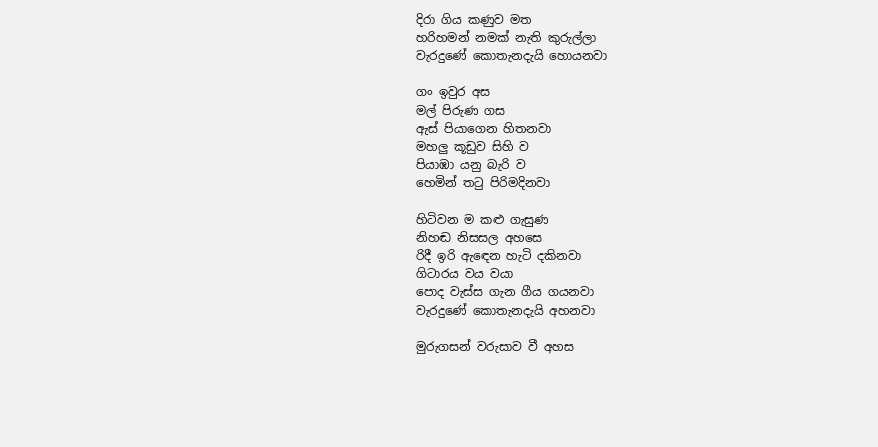දිරා ගිය කණුව මත
හරිහමන් නමක් නැති කුරුල්ලා
වැරදුණේ කොතැනදැයි හොයනවා

ගං ඉවුර අස
මල් පිරුණ ගස
ඇස් පියාගෙන හිතනවා
මහලු කූඩුව සිහි ව
පියාඹා යනු බැරි ව
හෙමින් තටු පිරිමදිනවා

හිටිවන ම කළු ගැසුණ
නිහඬ නිසසල අහසෙ
රිදී ඉරි ඇඳෙන හැටි දකිනවා
ගිටාරය වය වයා
පොද වැස්ස ගැන ගීය ගයනවා
වැරදුණේ කොතැනදැයි අහනවා

මුරුගසන් වරුසාව වී අහස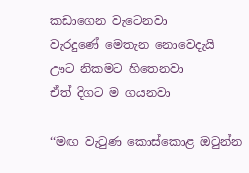කඩාගෙන වැටෙනවා
වැරදුණේ මෙතැන නොවෙදැයි
ඌට නිකමට හිතෙනවා
ඒත් දිගට ම ගයනවා

‘‘මඟ වැටුණ කොස්කොළ ඔටුන්න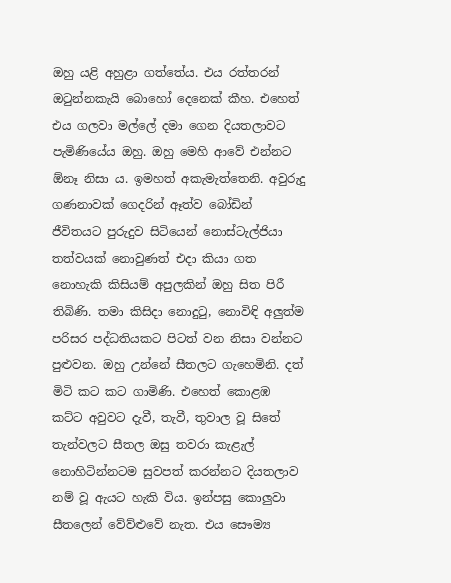ඔහු යළි අහුළා ගත්තේය. එය රත්තරන් ඔටුන්නකැයි බොහෝ දෙනෙක් කීහ. එහෙත් එය ගලවා මල්ලේ දමා ගෙන දියතලාවට පැමිණියේය ඔහු. ඔහු මෙහි ආවේ එන්නට  ඕනෑ නිසා ය. ඉමහත් අකැමැත්තෙනි. අවුරුදු ගණනාවක් ගෙදරින් ඈත්ව බෝඩින් ජීවිතයට පුරුදුව සිටියෙන් නොස්ටැල්ජියා තත්වයක් නොවුණත් එදා කියා ගත නොහැකි කිසියම් අපුලකින් ඔහු සිත පිරී තිබිණි. තමා කිසිදා නොදුටු, නොවිඳි අලුත්ම පරිසර පද්ධතියකට පිටත් වන නිසා වන්නට පුළුවන. ඔහු උන්නේ සීතලට ගැහෙමිනි. දත් මිටි කට කට ගාමිණි. එහෙත් කොළඹ කට්ට අවුවට දැවී, තැවී, තුවාල වූ සිතේ තැන්වලට සීතල ඔසු තවරා කැළැල් නොහිටින්නටම සුවපත් කරන්නට දියතලාව නම් වූ ඇයට හැකි විය. ඉන්පසු කොලුවා සීතලෙන් වේව්ළුවේ නැත. එය සෞම්‍ය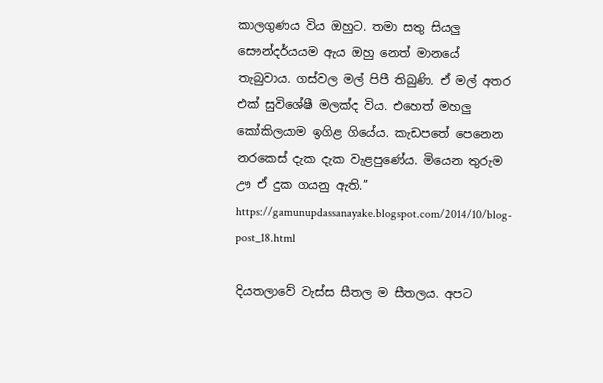කාලගුණය විය ඔහුට. තමා සතු සියලු සෞන්දර්යයම ඇය ඔහු නෙත් මානයේ තැබුවාය. ගස්වල මල් පිපී තිබුණි. ඒ මල් අතර එක් සුවිශේෂී මලක්ද විය. එහෙත් මහලු කෝකිලයාම ඉගිළ ගියේය. කැඩපතේ පෙනෙන නරකෙස් දැක දැක වැළපුණේය. මියෙන තුරුම ඌ ඒ දුක ගයනු ඇති.’’
https://gamunupdassanayake.blogspot.com/2014/10/blog-post_18.html

දියතලාවේ වැස්ස සීතල ම සීතලය. අපට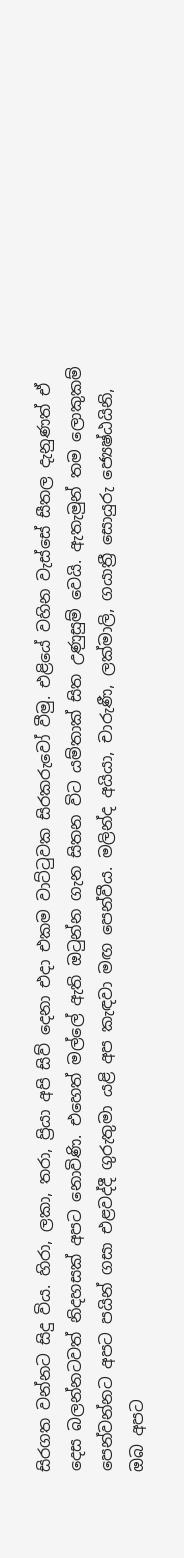සිරගත වන්නට සිදු විය. හිරා, ලකා, තරා, ප්‍රියා අපි සිව් දෙනා එදා එකම වාට්ටුවක සිරකරුවෝ වීමු. එළියේ වහින වැස්සේ සීතල දැනුණත් ඒ දෙස බලන්නටවත් නිදහසක් අපට නොවිණි. එහෙත් මල්ලේ ඇති ඔටුන්න ගැන සිතන විට යම්තාක් සිත උණුසුම් වෙයි. ඇතැමුන් තම ලොකුකම් පෙන්වන්නට අපට පයින් ගසා එළවද්දී ගුරුතුමා යළි අප කැඳවා මඟ පෙන්වීය. මලින්ද අයියා, චාරුණී, ලක්මාලි, ගයාත්‍රී සොයුරු ජ්‍යෙෂ්ඨයිනි, ඔබ අපට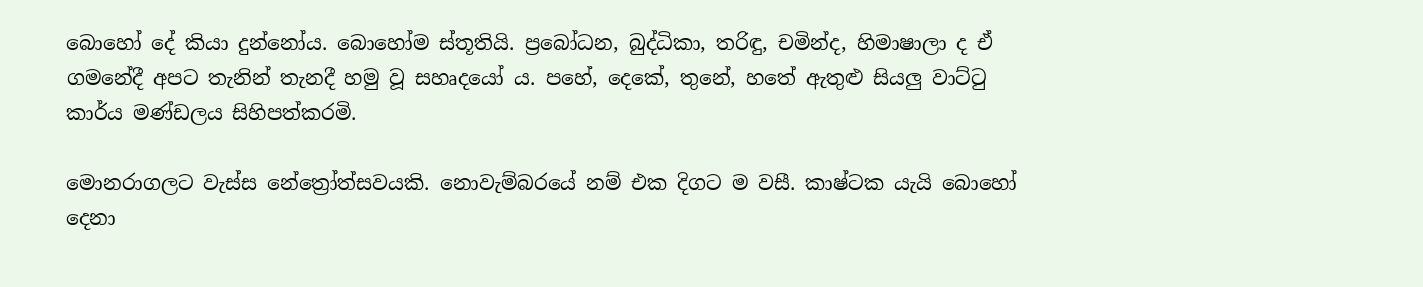බොහෝ දේ කියා දුන්නෝය. බොහෝම ස්තූතියි. ප්‍රබෝධන, බුද්ධිකා, තරිඳු, චමින්ද, හිමාෂාලා ද ඒ ගමනේදී අපට තැනින් තැනදී හමු වූ සහෘදයෝ ය. පහේ, දෙකේ, තුනේ, හතේ ඇතුළු සියලු වාට්ටු කාර්ය මණ්ඩලය සිහිපත්කරමි.

මොනරාගලට වැස්ස නේත්‍රෝත්සවයකි. නොවැම්බරයේ නම් එක දිගට ම වසී. කාෂ්ටක යැයි බොහෝ දෙනා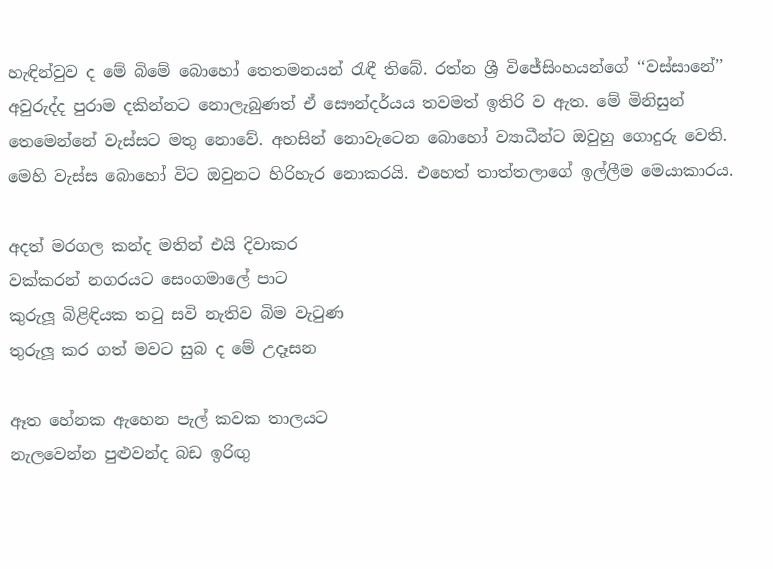හැඳින්වුව ද මේ බිමේ බොහෝ තෙතමනයන් රැඳී තිබේ. රත්න ශ්‍රී විජේසිංහයන්ගේ ‘‘වස්සානේ’’ අවුරුද්ද පුරාම දකින්නට නොලැබුණත් ඒ සෞන්දර්යය තවමත් ඉතිරි ව ඇත. මේ මිනිසුන් තෙමෙන්නේ වැස්සට මතු නොවේ. අහසින් නොවැටෙන බොහෝ ව්‍යාධීන්ට ඔවුහු ගොදුරු වෙති. මෙහි වැස්ස බොහෝ විට ඔවුනට හිරිහැර නොකරයි. එහෙත් තාත්තලාගේ ඉල්ලීම මෙයාකාරය.

අදත් මරගල කන්ද මතින් එයි දිවාකර
වක්කරන් නගරයට සෙංගමාලේ පාට
කුරුලූ බිළිඳියක තටු සවි නැතිව බිම වැටුණ
තුරුලූ කර ගත් මවට සුබ ද මේ උදෑසන

ඈත හේනක ඇහෙන පැල් කවක තාලයට
නැලවෙන්න පුළුවන්ද බඩ ඉරිඟු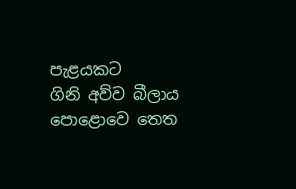පැළයකට
ගිනි අව්ව බීලාය පොළොවෙ තෙත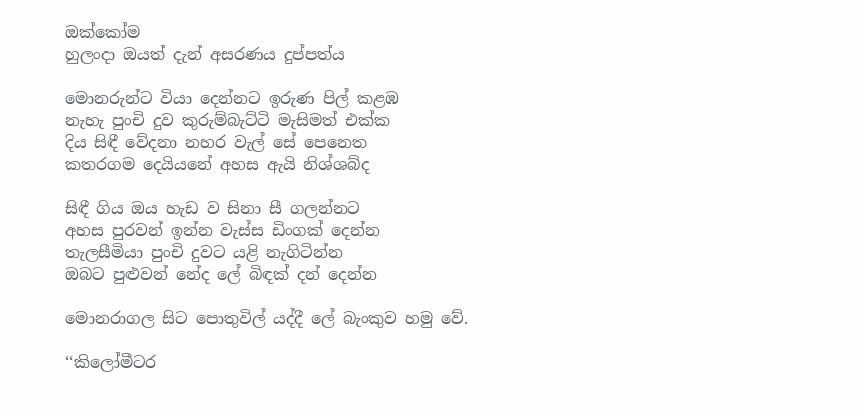ඔක්කෝම
හුලංදා ඔයත් දැන් අසරණය දුප්පත්ය

මොනරුන්ට වියා දෙන්නට ඉරුණ පිල් කළඹ
නැහැ පුංචි දුව කුරුම්බැට්ටි මැසිමත් එක්ක
දිය සිඳී වේදනා නහර වැල් සේ පෙනෙත
කතරගම දෙයියනේ අහස ඇයි නිශ්ශබ්ද

සිඳී ගිය ඔය හැඩ ව සිනා සී ගලන්නට
අහස පුරවන් ඉන්න වැස්ස ඩිංගක් දෙන්න
තැලසීමියා පුංචි දුවට යළි නැගිටින්න
ඔබට පුළුවන් නේද ලේ බිඳක් දන් දෙන්න

මොනරාගල සිට පොතුවිල් යද්දී ලේ බැංකුව හමු වේ.

‘‘කිලෝමීටර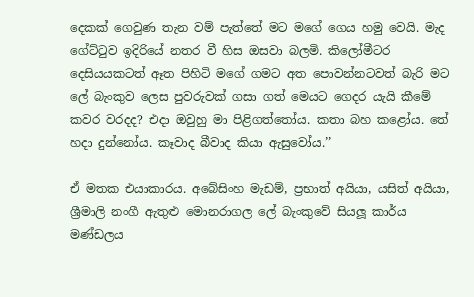දෙකක් ගෙවුණ තැන වම් පැත්තේ මට මගේ ගෙය හමු වෙයි. මැද ගේට්ටුව ඉදිරියේ නතර වී හිස ඔසවා බලමි. කිලෝමීටර දෙසියයකටත් ඈත පිහිටි මගේ ගමට අත පොවන්නටවත් බැරි මට ලේ බැංකුව ලෙස පුවරුවක් ගසා ගත් මෙයට ගෙදර යැයි කීමේ කවර වරදද? එදා ඔවුහු මා පිළිගත්තෝය. කතා බහ කළෝය. තේ හදා දුන්නෝය. කෑවාද බීවාද කියා ඇසුවෝය.’’

ඒ මතක එයාකාරය. අබේසිංහ මැඩම්, ප්‍රභාත් අයියා, යසිත් අයියා, ශ්‍රීමාලි නංගී ඇතුළු මොනරාගල ලේ බැංකුවේ සියලූ කාර්ය මණ්ඩලය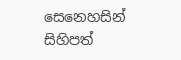සෙනෙහසින් සිහිපත්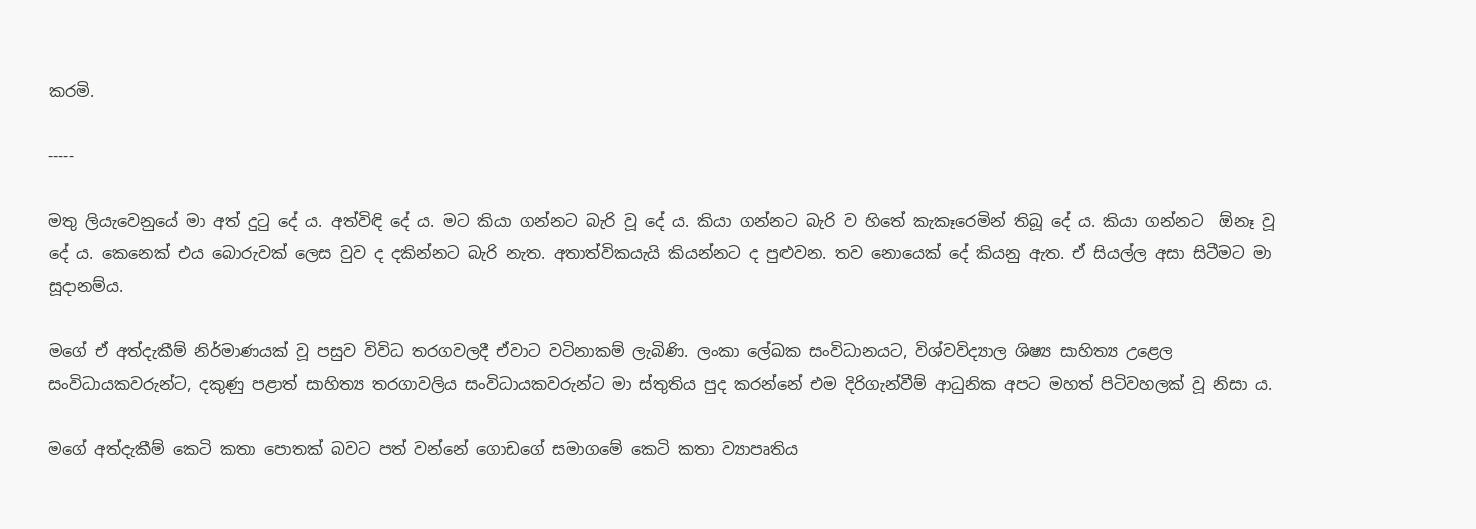කරමි.

-----

මතු ලියැවෙනුයේ මා අත් දුටු දේ ය. අත්විඳි දේ ය. මට කියා ගන්නට බැරි වූ දේ ය. කියා ගන්නට බැරි ව හිතේ කැකෑරෙමින් තිබූ දේ ය. කියා ගන්නට  ඕනෑ වූ දේ ය. කෙනෙක් එය බොරුවක් ලෙස වුව ද දකින්නට බැරි නැත. අතාත්විකයැයි කියන්නට ද පුළුවන. තව නොයෙක් දේ කියනු ඇත. ඒ සියල්ල අසා සිටීමට මා සූදානම්ය.

මගේ ඒ අත්දැකීම් නිර්මාණයක් වූ පසුව විවිධ තරගවලදී ඒවාට වටිනාකම් ලැබිණි. ලංකා ලේඛක සංවිධානයට, විශ්වවිද්‍යාල ශිෂ්‍ය සාහිත්‍ය උළෙල සංවිධායකවරුන්ට, දකුණු පළාත් සාහිත්‍ය තරගාවලිය සංවිධායකවරුන්ට මා ස්තුතිය පුද කරන්නේ එම දිරිගැන්වීම් ආධුනික අපට මහත් පිටිවහලක් වූ නිසා ය.

මගේ අත්දැකීම් කෙටි කතා පොතක් බවට පත් වන්නේ ගොඩගේ සමාගමේ කෙටි කතා ව්‍යාපෘතිය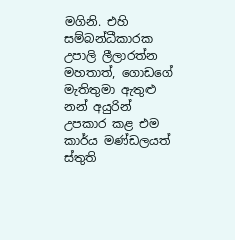මගිනි. එහි සම්බන්ධීකාරක උපාලි ලීලාරත්න මහතාත්, ගොඩගේ මැතිතුමා ඇතුළු නන් අයුරින් උපකාර කළ එම කාර්ය මණ්ඩලයත් ස්තුති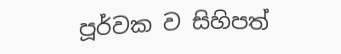පූර්වක ව සිහිපත්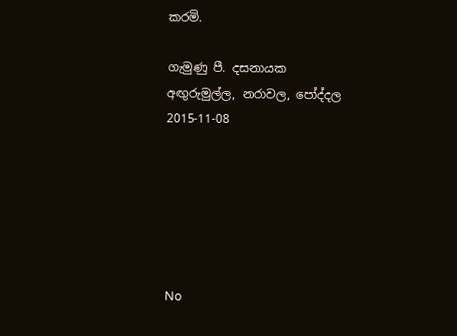කරමි.

ගැමුණු පී. දසනායක
අඟුරුමුල්ල, නරාවල, පෝද්දල
2015-11-08






No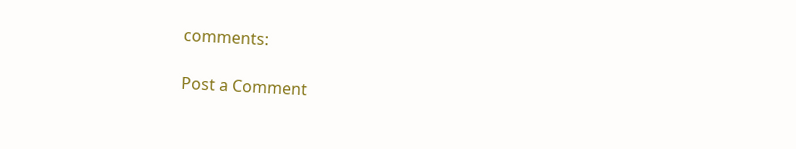comments:

Post a Comment